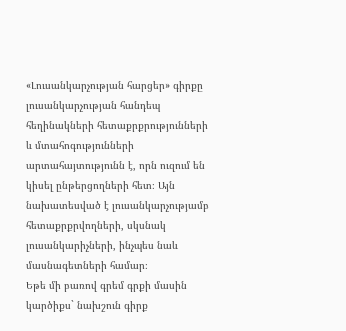«Լուսանկարչության հարցեր» գիրքը լուսանկարչության հանդեպ հեղինակների հետաքրքրությունների և մտահոգությունների արտահայտությունն է, որն ուզում են կիսել ընթերցողների հետ։ Այն նախատեսված է լուսանկարչությամբ հետաքրքրվողների, սկսնակ լուսանկարիչների, ինչպես նաև մասնագետների համար։
Եթե մի բառով գրեմ գրքի մասին կարծիքս` նախշուն գիրք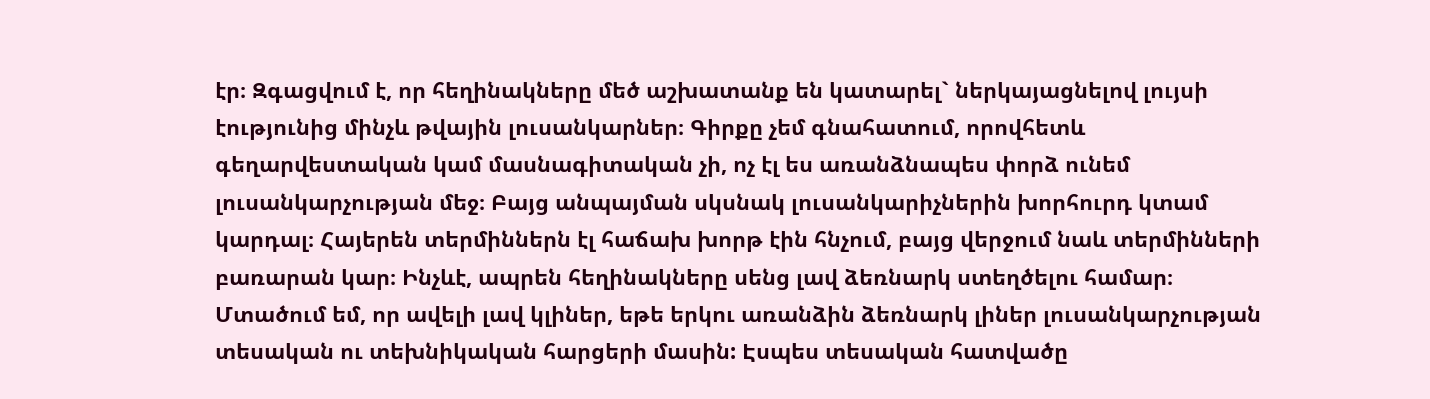էր։ Զգացվում է, որ հեղինակները մեծ աշխատանք են կատարել` ներկայացնելով լույսի էությունից մինչև թվային լուսանկարներ։ Գիրքը չեմ գնահատում, որովհետև գեղարվեստական կամ մասնագիտական չի, ոչ էլ ես առանձնապես փորձ ունեմ լուսանկարչության մեջ։ Բայց անպայման սկսնակ լուսանկարիչներին խորհուրդ կտամ կարդալ։ Հայերեն տերմիններն էլ հաճախ խորթ էին հնչում, բայց վերջում նաև տերմինների բառարան կար։ Ինչևէ, ապրեն հեղինակները սենց լավ ձեռնարկ ստեղծելու համար։
Մտածում եմ, որ ավելի լավ կլիներ, եթե երկու առանձին ձեռնարկ լիներ լուսանկարչության տեսական ու տեխնիկական հարցերի մասին: Էսպես տեսական հատվածը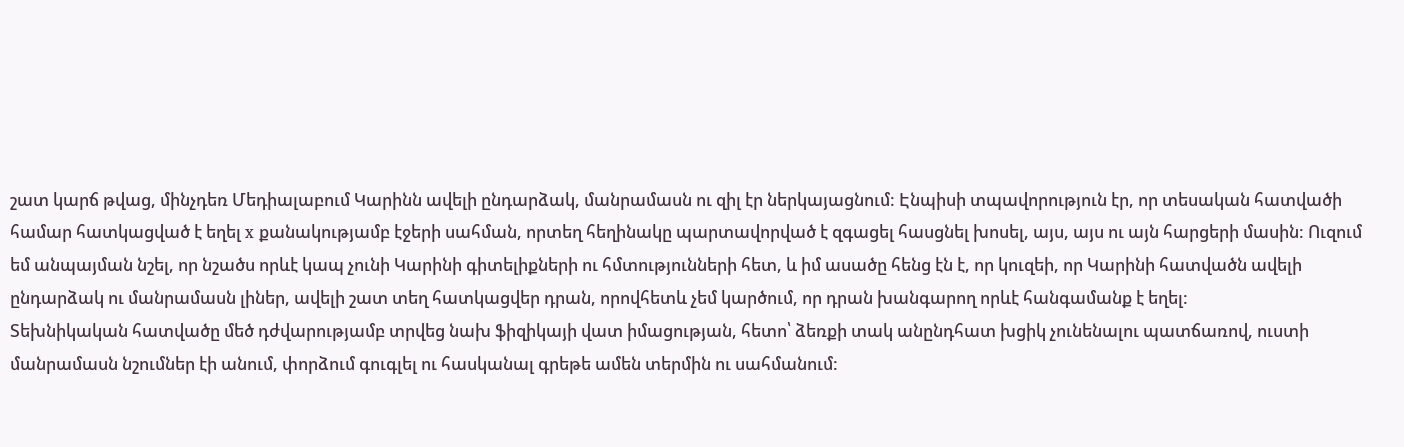շատ կարճ թվաց, մինչդեռ Մեդիալաբում Կարինն ավելի ընդարձակ, մանրամասն ու զիլ էր ներկայացնում: Էնպիսի տպավորություն էր, որ տեսական հատվածի համար հատկացված է եղել x քանակությամբ էջերի սահման, որտեղ հեղինակը պարտավորված է զգացել հասցնել խոսել, այս, այս ու այն հարցերի մասին: Ուզում եմ անպայման նշել, որ նշածս որևէ կապ չունի Կարինի գիտելիքների ու հմտությունների հետ, և իմ ասածը հենց էն է, որ կուզեի, որ Կարինի հատվածն ավելի ընդարձակ ու մանրամասն լիներ, ավելի շատ տեղ հատկացվեր դրան, որովհետև չեմ կարծում, որ դրան խանգարող որևէ հանգամանք է եղել:
Տեխնիկական հատվածը մեծ դժվարությամբ տրվեց նախ ֆիզիկայի վատ իմացության, հետո՝ ձեռքի տակ անընդհատ խցիկ չունենալու պատճառով, ուստի մանրամասն նշումներ էի անում, փորձում գուգլել ու հասկանալ գրեթե ամեն տերմին ու սահմանում: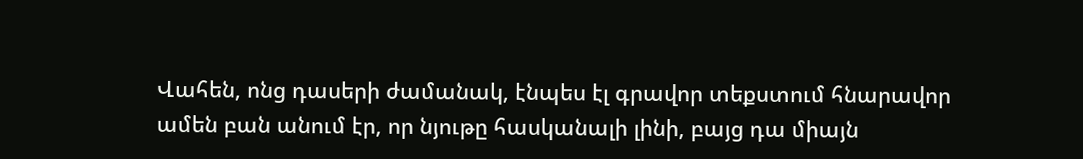Վահեն, ոնց դասերի ժամանակ, էնպես էլ գրավոր տեքստում հնարավոր ամեն բան անում էր, որ նյութը հասկանալի լինի, բայց դա միայն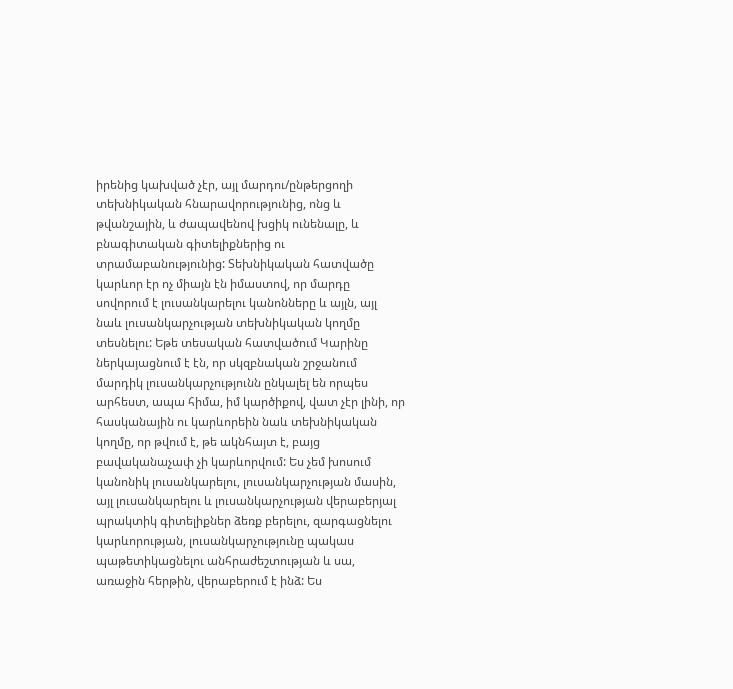իրենից կախված չէր, այլ մարդու/ընթերցողի տեխնիկական հնարավորությունից, ոնց և թվանշային, և ժապավենով խցիկ ունենալը, և բնագիտական գիտելիքներից ու տրամաբանությունից: Տեխնիկական հատվածը կարևոր էր ոչ միայն էն իմաստով, որ մարդը սովորում է լուսանկարելու կանոնները և այլն, այլ նաև լուսանկարչության տեխնիկական կողմը տեսնելու: Եթե տեսական հատվածում Կարինը ներկայացնում է էն, որ սկզբնական շրջանում մարդիկ լուսանկարչությունն ընկալել են որպես արհեստ, ապա հիմա, իմ կարծիքով, վատ չէր լինի, որ հասկանային ու կարևորեին նաև տեխնիկական կողմը, որ թվում է, թե ակնհայտ է, բայց բավականաչափ չի կարևորվում: Ես չեմ խոսում կանոնիկ լուսանկարելու, լուսանկարչության մասին, այլ լուսանկարելու և լուսանկարչության վերաբերյալ պրակտիկ գիտելիքներ ձեռք բերելու, զարգացնելու կարևորության, լուսանկարչությունը պակաս պաթետիկացնելու անհրաժեշտության և սա, առաջին հերթին, վերաբերում է ինձ: Ես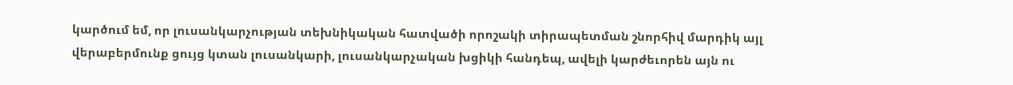կարծում եմ, որ լուսանկարչության տեխնիկական հատվածի որոշակի տիրապետման շնորհիվ մարդիկ այլ վերաբերմունք ցույց կտան լուսանկարի, լուսանկարչական խցիկի հանդեպ, ավելի կարժեւորեն այն ու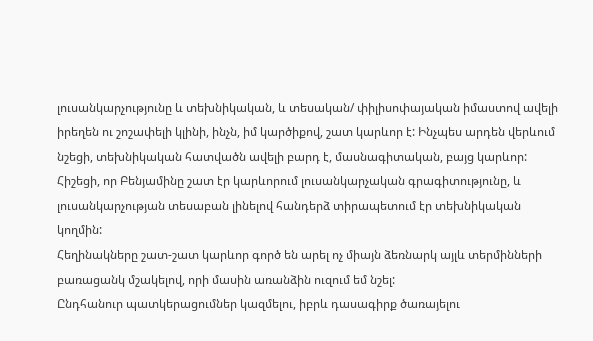լուսանկարչությունը և տեխնիկական, և տեսական/ փիլիսոփայական իմաստով ավելի իրեղեն ու շոշափելի կլինի, ինչն, իմ կարծիքով, շատ կարևոր է: Ինչպես արդեն վերևում նշեցի, տեխնիկական հատվածն ավելի բարդ է, մասնագիտական, բայց կարևոր: Հիշեցի, որ Բենյամինը շատ էր կարևորում լուսանկարչական գրագիտությունը, և լուսանկարչության տեսաբան լինելով հանդերձ տիրապետում էր տեխնիկական կողմին:
Հեղինակները շատ-շատ կարևոր գործ են արել ոչ միայն ձեռնարկ այլև տերմինների բառացանկ մշակելով, որի մասին առանձին ուզում եմ նշել:
Ընդհանուր պատկերացումներ կազմելու, իբրև դասագիրք ծառայելու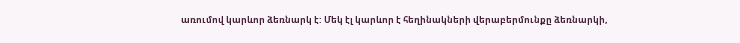առումով կարևոր ձեռնարկ է: Մեկ էլ կարևոր է հեղինակների վերաբերմունքը ձեռնարկի,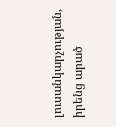լուսանկարչության, իրենց արած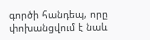գործի հանդեպ, որը փոխանցվում է նաև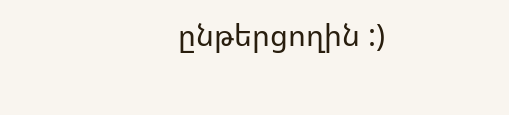ընթերցողին :)